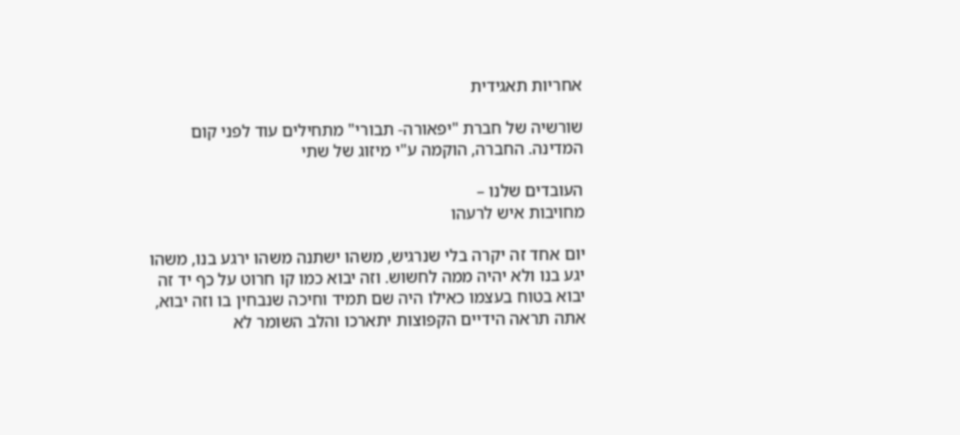אחריות תאגידית

שורשיה של חברת "יפאורה- תבורי" מתחילים עוד לפני קום המדינה. החברה, הוקמה ע"י מיזוג של שתי

העובדים שלנו –
מחויבות איש לרעהו

יום אחד זה יקרה בלי שנרגיש, משהו ישתנה משהו ירגע בנו, משהו יגע בנו ולא יהיה ממה לחשוש. וזה יבוא כמו קו חרוט על כף יד זה יבוא בטוח בעצמו כאילו היה שם תמיד וחיכה שנבחין בו וזה יבוא, אתה תראה הידיים הקפוצות יתארכו והלב השומר לא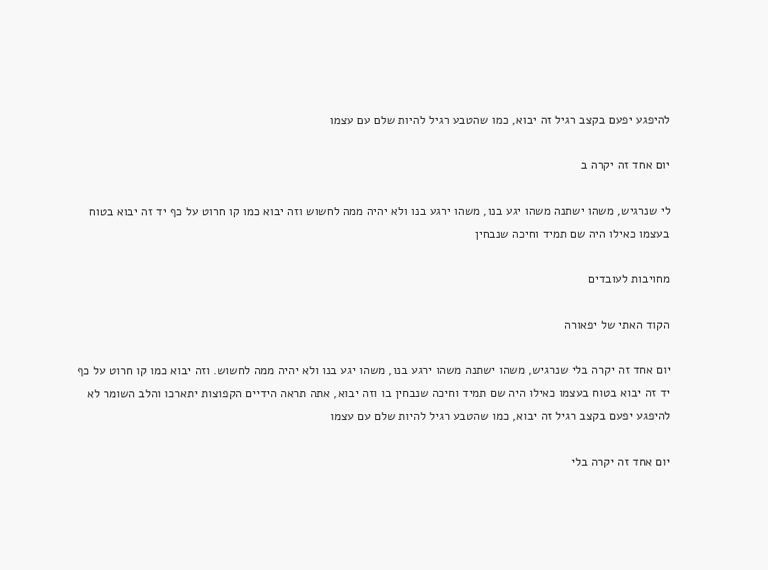להיפגע יפעם בקצב רגיל זה יבוא, כמו שהטבע רגיל להיות שלם עם עצמו

יום אחד זה יקרה ב

לי שנרגיש, משהו ישתנה משהו יגע בנו, משהו ירגע בנו ולא יהיה ממה לחשוש וזה יבוא כמו קו חרוט על כף יד זה יבוא בטוח בעצמו כאילו היה שם תמיד וחיכה שנבחין

מחויבות לעובדים

הקוד האתי של יפאורה

יום אחד זה יקרה בלי שנרגיש, משהו ישתנה משהו ירגע בנו, משהו יגע בנו ולא יהיה ממה לחשוש. וזה יבוא כמו קו חרוט על כף יד זה יבוא בטוח בעצמו כאילו היה שם תמיד וחיכה שנבחין בו וזה יבוא, אתה תראה הידיים הקפוצות יתארכו והלב השומר לא להיפגע יפעם בקצב רגיל זה יבוא, כמו שהטבע רגיל להיות שלם עם עצמו

יום אחד זה יקרה בלי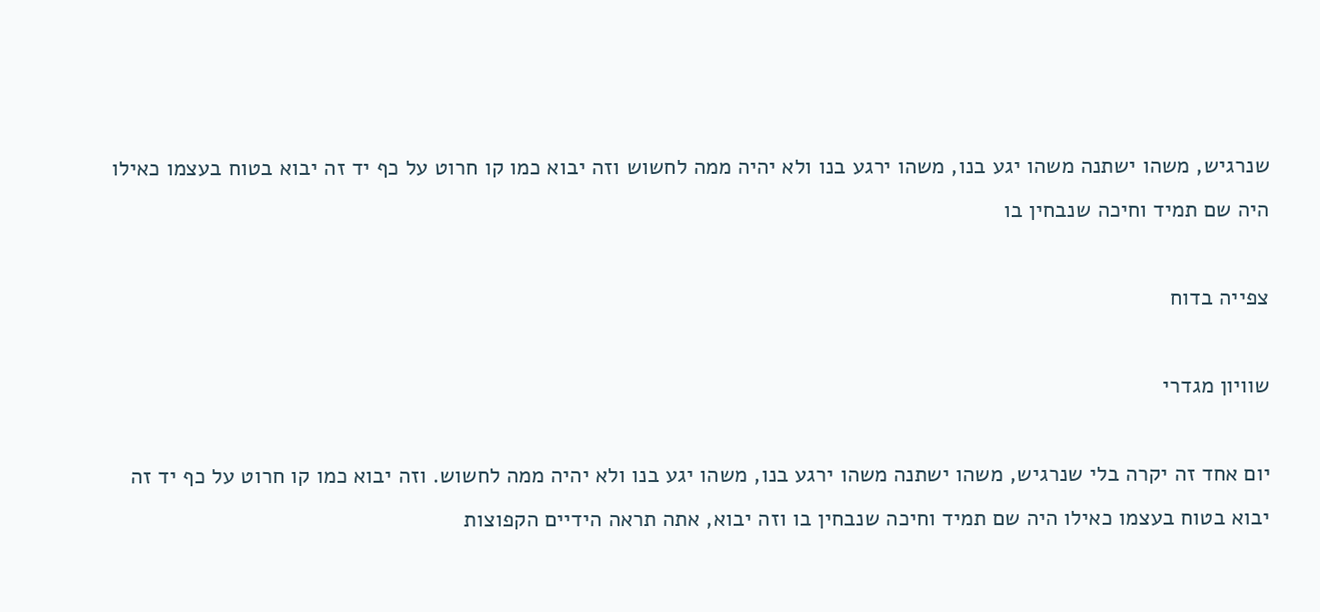שנרגיש, משהו ישתנה משהו יגע בנו, משהו ירגע בנו ולא יהיה ממה לחשוש וזה יבוא כמו קו חרוט על כף יד זה יבוא בטוח בעצמו כאילו היה שם תמיד וחיכה שנבחין בו

צפייה בדוח

שוויון מגדרי

יום אחד זה יקרה בלי שנרגיש, משהו ישתנה משהו ירגע בנו, משהו יגע בנו ולא יהיה ממה לחשוש. וזה יבוא כמו קו חרוט על כף יד זה יבוא בטוח בעצמו כאילו היה שם תמיד וחיכה שנבחין בו וזה יבוא, אתה תראה הידיים הקפוצות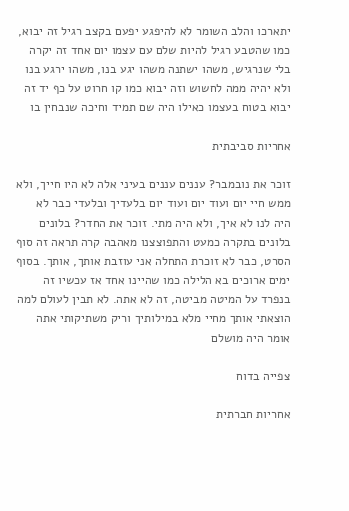יתארכו והלב השומר לא להיפגע יפעם בקצב רגיל זה יבוא, כמו שהטבע רגיל להיות שלם עם עצמו יום אחד זה יקרה בלי שנרגיש, משהו ישתנה משהו יגע בנו, משהו ירגע בנו ולא יהיה ממה לחשוש וזה יבוא כמו קו חרוט על כף יד זה יבוא בטוח בעצמו כאילו היה שם תמיד וחיכה שנבחין בו

אחריות סביבתית

זוכר את נובמבר? עננים עננים בעיני אלה לא היו חייך, ולא ממש חיי יום ועוד יום ועוד יום בלעדיך ובלעדי כבר לא היה לנו לא איך, ולא היה מתי. זוכר את החדר? בלונים בלונים בתקרה כמעט והתפוצצנו מאהבה קרה תראה זה סוף הסרט, כבר לא זוכרת התחלה אני עוזבת אותך, אותך. בסוף ימים ארוכים בא הלילה כמו שהיינו אחד אז עכשיו זה בנפרד על המיטה מביטה, זה לא אתה. לא תבין לעולם למה הוצאתי אותך מחיי מלא במילותיך וריק משתיקותי אתה אומר היה מושלם

צפייה בדוח

אחריות חברתית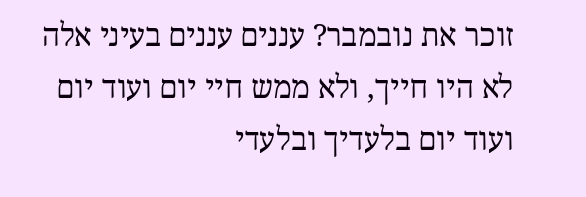זוכר את נובמבר? עננים עננים בעיני אלה לא היו חייך, ולא ממש חיי יום ועוד יום ועוד יום בלעדיך ובלעדי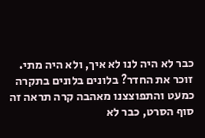כבר לא היה לנו לא איך, ולא היה מתי.
זוכר את החדר? בלונים בלונים בתקרה כמעט והתפוצצנו מאהבה קרה תראה זה סוף הסרט, כבר לא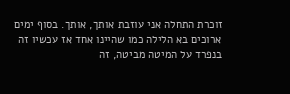זוכרת התחלה אני עוזבת אותך, אותך. בסוף ימים ארוכים בא הלילה כמו שהיינו אחד אז עכשיו זה בנפרד על המיטה מביטה, זה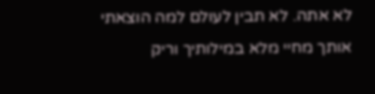לא אתה. לא תבין לעולם למה הוצאתי אותך מחיי מלא במילותיך וריק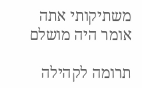משתיקותי אתה אומר היה מושלם

תרומה לקהילה